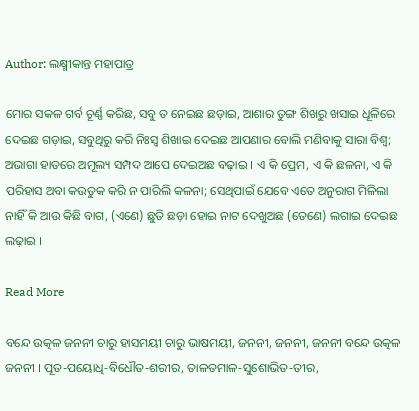Author: ଲକ୍ଷ୍ମୀକାନ୍ତ ମହାପାତ୍ର

ମୋର ସକଳ ଗର୍ବ ଚୂର୍ଣ୍ଣ କରିଛ, ସବୁ ତ ନେଇଛ ଛଡ଼ାଇ, ଆଶାର ତୁଙ୍ଗ ଶିଖରୁ ଖସାଇ ଧୂଳିରେ ଦେଇଛ ଗଡ଼ାଇ, ସବୁଥିରୁ କରି ନିଃସ୍ବ ଶିଖାଇ ଦେଇଛ ଆପଣାର ବୋଲି ମଣିବାକୁ ସାରା ବିଶ୍ବ; ଅଭାଗା ହାତରେ ଅମୂଲ୍ୟ ସମ୍ପଦ ଆପେ ଦେଇଅଛ ବଢ଼ାଇ । ଏ କି ପ୍ରେମ, ଏ କି ଛଳନା, ଏ କି ପରିହାସ ଅବା କଉତୁକ କରି ନ ପାରିଲି କଳନା; ସେଥିପାଇଁ ଯେବେ ଏତେ ଅନୁରାଗ ମିଳିଲା ନାହିଁ କି ଆଉ କିଛି ବାଗ, (ଏଣେ) ଛୁତି ଛଡ଼ା ହୋଇ ନାଟ ଦେଖୁଅଛ (ତେଣେ) ଲଗାଇ ଦେଇଛ ଲଢ଼ାଇ ।

Read More

ବନ୍ଦେ ଉତ୍କଳ ଜନନୀ ଚାରୁ ହାସମୟୀ ଚାରୁ ଭାଷମୟୀ, ଜନନୀ, ଜନନୀ, ଜନନୀ ବନ୍ଦେ ଉତ୍କଳ ଜନନୀ । ପୂତ-ପୟୋଧି-ବିଧୌତ-ଶରୀର, ତାଳତମାଳ-ସୁଶୋଭିତ-ତୀର,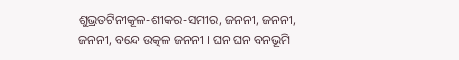ଶୁଭ୍ରତଟିନୀକୂଳ-ଶୀକର-ସମୀର, ଜନନୀ, ଜନନୀ, ଜନନୀ, ବନ୍ଦେ ଉତ୍କଳ ଜନନୀ । ଘନ ଘନ ବନଭୂମି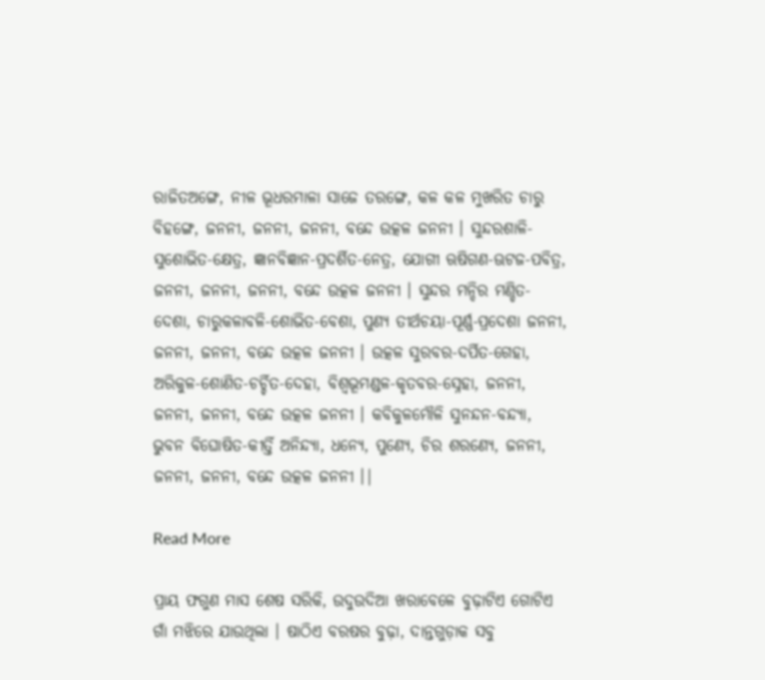ରାଜିତଅଙ୍ଗେ, ନୀଳ ଭୂଧରମାଳା ସାଜେ ତରଙ୍ଗେ, କଳ କଳ ମୁଖରିତ ଚାରୁ ବିହଙ୍ଗେ, ଜନନୀ, ଜନନୀ, ଜନନୀ, ବନ୍ଦେ ଉତ୍କଳ ଜନନୀ । ସୁନ୍ଦରଶାଳି-ସୁଶୋଭିତ-କ୍ଷେତ୍ର, ଜ୍ଞାନବିଜ୍ଞାନ-ପ୍ରଦର୍ଶିତ-ନେତ୍ର, ଯୋଗୀ ଋଷିଗଣ-ଊଟଜ-ପବିତ୍ର, ଜନନୀ, ଜନନୀ, ଜନନୀ, ବନ୍ଦେ ଉତ୍କଳ ଜନନୀ । ସୁନ୍ଦର ମନ୍ଦିର ମଣ୍ଡିତ-ଦେଶା, ଚାରୁକଳାବଳି-ଶୋଭିତ-ବେଶା, ପୁଣ୍ୟ ତୀର୍ଥଚୟା-ପୂର୍ଣ୍ଣ-ପ୍ରଦେଶା ଜନନୀ, ଜନନୀ, ଜନନୀ, ବନ୍ଦେ ଉତ୍କଳ ଜନନୀ । ଉତ୍କଳ ସୁରବର-ଦର୍ପିତ-ଗେହା, ଅରିକୁଳ-ଶୋଣିତ-ଚର୍ଚ୍ଚିତ-ଦେହା, ବିଶ୍ବଭୂମଣ୍ଡଳ-କୃତବର-ସ୍ନେହା, ଜନନୀ, ଜନନୀ, ଜନନୀ, ବନ୍ଦେ ଉତ୍କଳ ଜନନୀ । କବିକୁଳମୌଳି ସୁନନ୍ଦନ-ବନ୍ଦ୍ୟା, ଭୁବନ ବିଘୋଷିତ-କୀର୍ତ୍ତି ଅନିନ୍ଦ୍ୟା, ଧନ୍ୟେ, ପୁଣ୍ୟେ, ଚିର ଶରଣ୍ୟେ, ଜନନୀ, ଜନନୀ, ଜନନୀ, ବନ୍ଦେ ଉତ୍କଳ ଜନନୀ ।|

Read More

ପ୍ରାୟ ଫଗୁଣ ମାସ ଶେଷ ସରିକି, ଉଦୁଉଦିଆ ଖରାବେଳେ ବୁଢ଼ାଟିଏ ଗୋଟିଏ ଗାଁ ମଝିରେ ଯାଉଥିଲା । ଷାଠିଏ ବରଷର ବୁଢ଼ା, ଦାନ୍ତଗୁଡ଼ାକ ସବୁ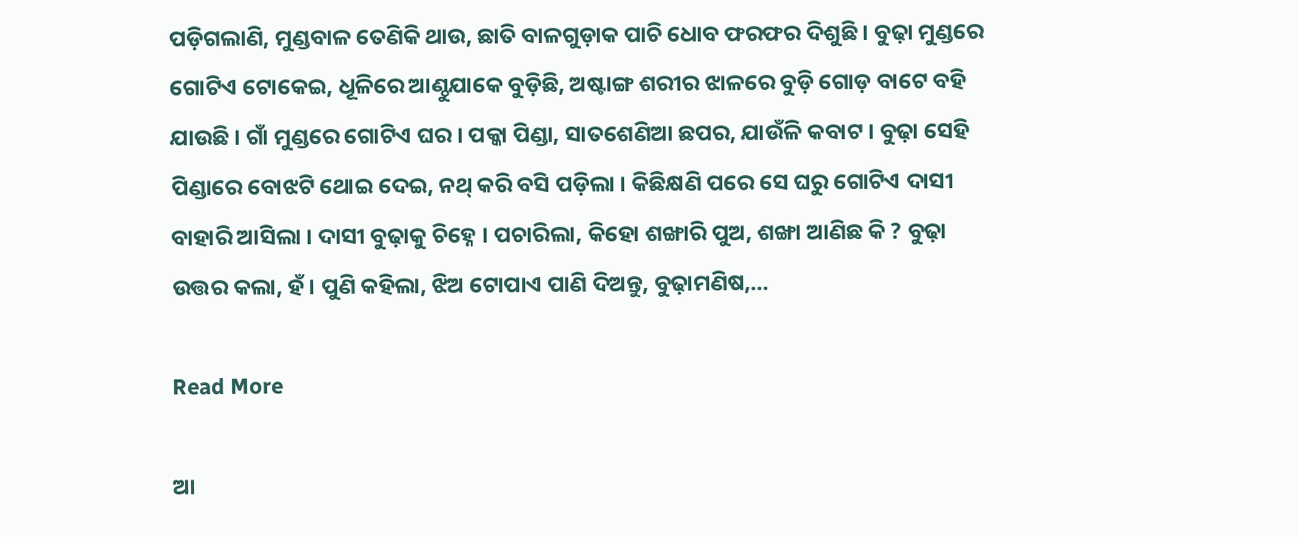ପଡ଼ିଗଲାଣି, ମୁଣ୍ଡବାଳ ତେଣିକି ଥାଉ, ଛାତି ବାଳଗୁଡ଼ାକ ପାଚି ଧୋବ ଫରଫର ଦିଶୁଛି । ବୁଢ଼ା ମୁଣ୍ଡରେ ଗୋଟିଏ ଟୋକେଇ, ଧୂଳିରେ ଆଣ୍ଠୁଯାକେ ବୁଡ଼ିଛି, ଅଷ୍ଟାଙ୍ଗ ଶରୀର ଝାଳରେ ବୁଡ଼ି ଗୋଡ଼ ବାଟେ ବହି ଯାଉଛି । ଗାଁ ମୁଣ୍ଡରେ ଗୋଟିଏ ଘର । ପକ୍କା ପିଣ୍ଡା, ସାତଶେଣିଆ ଛପର, ଯାଉଁଳି କବାଟ । ବୁଢ଼ା ସେହି ପିଣ୍ଡାରେ ବୋଝଟି ଥୋଇ ଦେଇ, ନଥ୍‌ କରି ବସି ପଡ଼ିଲା । କିଛିକ୍ଷଣି ପରେ ସେ ଘରୁ ଗୋଟିଏ ଦାସୀ ବାହାରି ଆସିଲା । ଦାସୀ ବୁଢ଼ାକୁ ଚିହ୍ନେ । ପଚାରିଲା, କିହୋ ଶଙ୍ଖାରି ପୁଅ, ଶଙ୍ଖା ଆଣିଛ କି ? ବୁଢ଼ା ଉତ୍ତର କଲା, ହଁ । ପୁଣି କହିଲା, ଝିଅ ଟୋପାଏ ପାଣି ଦିଅନ୍ତୁ, ବୁଢ଼ାମଣିଷ,…

Read More

ଆ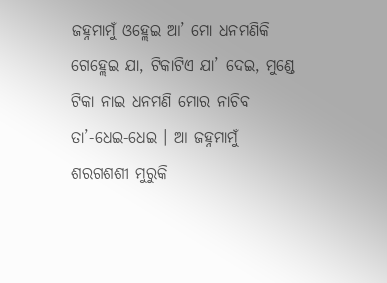ଜହ୍ନମାମୁଁ ଓହ୍ଲେଇ ଆ’ ମୋ ଧନମଣିକି ଗେହ୍ଲେଇ ଯା, ଟିକାଟିଏ ଯା’ ଦେଇ, ମୁଣ୍ଡେ ଟିକା ନାଇ ଧନମଣି ମୋର ନାଚିବ ତା’-ଧେଇ-ଧେଇ । ଆ ଜହ୍ନମାମୁଁ ଶରଗଶଶୀ ମୁରୁକି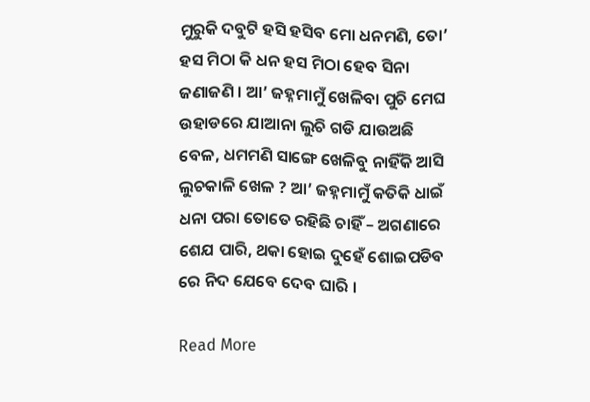ମୁରୁକି ଦବୁଟି ହସି ହସିବ ମୋ ଧନମଣି, ତୋ’ ହସ ମିଠା କି ଧନ ହସ ମିଠା ହେବ ସିନା ଜଣାଜଣି । ଆ’ ଜହ୍ନମାମୁଁ ଖେଳିବା ପୁଚି ମେଘ ଉହାଡରେ ଯାଆନା ଲୁଚି ଗଡି ଯାଉଅଛି ବେଳ, ଧମମଣି ସାଙ୍ଗେ ଖେଳିବୁ ନାହିଁକି ଆସି ଲୁଚକାଳି ଖେଳ ? ଆ’ ଜହ୍ନମାମୁଁ କତିକି ଧାଇଁ ଧନା ପରା ତୋତେ ରହିଛି ଚାହିଁ – ଅଗଣାରେ ଶେଯ ପାରି, ଥକା ହୋଇ ଦୁହେଁ ଶୋଇପଡିବ ରେ ନିଦ ଯେବେ ଦେବ ଘାରି ।

Read More